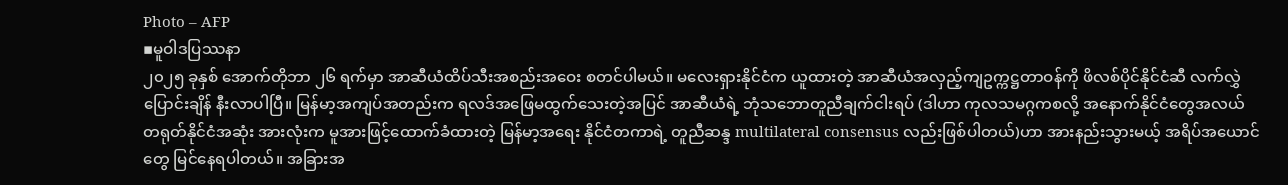Photo – AFP
▪မူဝါဒပြဿနာ
၂၀၂၅ ခုနှစ် အောက်တိုဘာ ၂၆ ရက်မှာ အာဆီယံထိပ်သီးအစည်းအဝေး စတင်ပါမယ်။ မလေးရှားနိုင်ငံက ယူထားတဲ့ အာဆီယံအလှည့်ကျဥက္ကဋ္ဌတာဝန်ကို ဖိလစ်ပိုင်နိုင်ငံဆီ လက်လွှဲပြောင်းချိန် နီးလာပါပြီ။ မြန်မာ့အကျပ်အတည်းက ရလဒ်အဖြေမထွက်သေးတဲ့အပြင် အာဆီယံရဲ့ ဘုံသဘောတူညီချက်ငါးရပ် (ဒါဟာ ကုလသမဂ္ဂကစလို့ အနောက်နိုင်ငံတွေအလယ် တရုတ်နိုင်ငံအဆုံး အားလုံးက မူအားဖြင့်ထောက်ခံထားတဲ့ မြန်မာ့အရေး နိုင်ငံတကာရဲ့ တူညီဆန္ဒ multilateral consensus လည်းဖြစ်ပါတယ်)ဟာ အားနည်းသွားမယ့် အရိပ်အယောင်တွေ မြင်နေရပါတယ်။ အခြားအ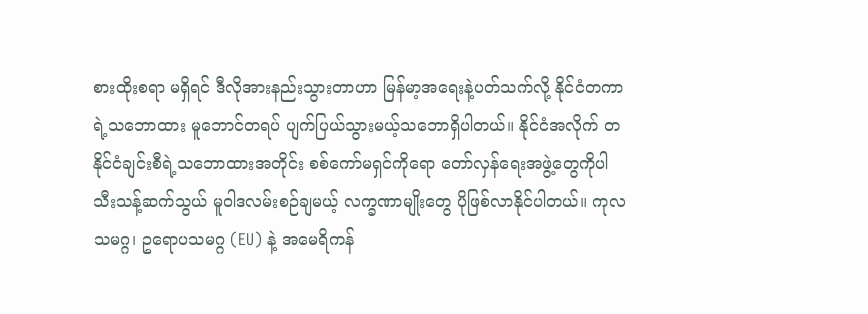စားထိုးစရာ မရှိရင် ဒီလိုအားနည်းသွားတာဟာ မြန်မာ့အရေးနဲ့ပတ်သက်လို့ နိုင်ငံတကာရဲ့သဘောထား မူဘောင်တရပ် ပျက်ပြယ်သွားမယ့်သဘောရှိပါတယ်။ နိုင်ငံအလိုက် တနိုင်ငံချင်းစီရဲ့သဘောထားအတိုင်း စစ်ကော်မရှင်ကိုရော တော်လှန်ရေးအဖွဲ့တွေကိုပါ သီးသန့်ဆက်သွယ် မူဝါဒလမ်းစဉ်ချမယ့် လက္ခဏာမျိုးတွေ ပိုဖြစ်လာနိုင်ပါတယ်။ ကုလသမဂ္ဂ၊ ဥရောပသမဂ္ဂ (EU) နဲ့ အမေရိကန်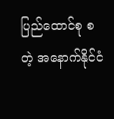ပြည်ထောင်စု စတဲ့ အနောက်နိုင်ငံ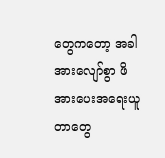တွေကတော့ အခါအားလျော်စွာ ဖိအားပေးအရေးယူတာတွေ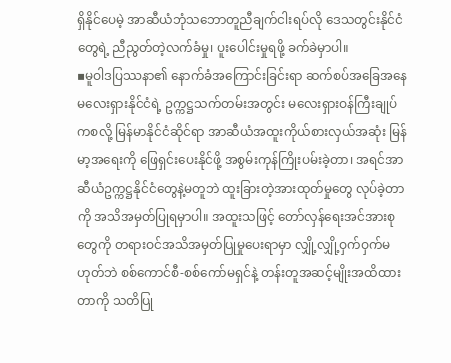ရှိနိုင်ပေမဲ့ အာဆီယံဘုံသဘောတူညီချက်ငါးရပ်လို ဒေသတွင်းနိုင်ငံတွေရဲ့ ညီညွတ်တဲ့လက်ခံမှု၊ ပူးပေါင်းမှုရဖို့ ခက်ခဲမှာပါ။
▪မူဝါဒပြဿနာ၏ နောက်ခံအကြောင်းခြင်းရာ ဆက်စပ်အခြေအနေ
မလေးရှားနိုင်ငံရဲ့ ဥက္ကဋ္ဌသက်တမ်းအတွင်း မလေးရှားဝန်ကြီးချုပ်ကစလို့ မြန်မာနိုင်ငံဆိုင်ရာ အာဆီယံအထူးကိုယ်စားလှယ်အဆုံး မြန်မာ့အရေးကို ဖြေရှင်းပေးနိုင်ဖို့ အစွမ်းကုန်ကြိုးပမ်းခဲ့တာ၊ အရင်အာဆီယံဥက္ကဋ္ဌနိုင်ငံတွေနဲ့မတူဘဲ ထူးခြားတဲ့အားထုတ်မှုတွေ လုပ်ခဲ့တာကို အသိအမှတ်ပြုရမှာပါ။ အထူးသဖြင့် တော်လှန်ရေးအင်အားစုတွေကို တရားဝင်အသိအမှတ်ပြုမှုပေးရာမှာ လျှို့လျှို့ဝှက်ဝှက်မဟုတ်ဘဲ စစ်ကောင်စီ-စစ်ကော်မရှင်နဲ့ တန်းတူအဆင့်မျိုးအထိထားတာကို သတိပြု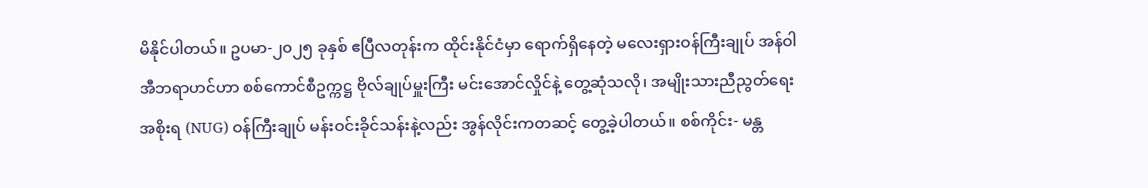မိနိုင်ပါတယ်။ ဥပမာ-၂၀၂၅ ခုနှစ် ဧပြီလတုန်းက ထိုင်းနိုင်ငံမှာ ရောက်ရှိနေတဲ့ မလေးရှားဝန်ကြီးချုပ် အန်ဝါအီဘရာဟင်ဟာ စစ်ကောင်စီဥက္ကဋ္ဌ ဗိုလ်ချုပ်မှူးကြီး မင်းအောင်လှိုင်နဲ့ တွေ့ဆုံသလို၊ အမျိုးသားညီညွတ်ရေးအစိုးရ (NUG) ဝန်ကြီးချုပ် မန်းဝင်းခိုင်သန်းနဲ့လည်း အွန်လိုင်းကတဆင့် တွေ့ခဲ့ပါတယ်။ စစ်ကိုင်း- မန္တ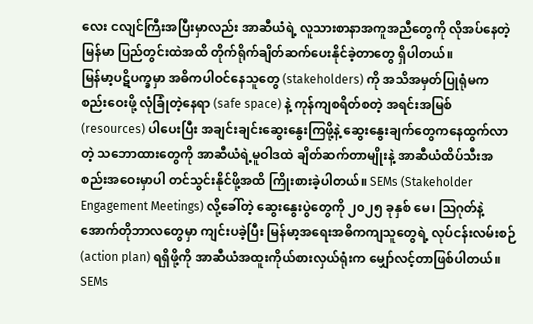လေး ငလျင်ကြီးအပြီးမှာလည်း အာဆီယံရဲ့ လူသားစာနာအကူအညီတွေကို လိုအပ်နေတဲ့ မြန်မာ ပြည်တွင်းထဲအထိ တိုက်ရိုက်ချိတ်ဆက်ပေးနိုင်ခဲ့တာတွေ ရှိပါတယ်။
မြန်မာ့ပဋိပက္ခမှာ အဓိကပါဝင်နေသူတွေ (stakeholders) ကို အသိအမှတ်ပြုရုံမက စည်းဝေးဖို့ လုံခြုံတဲ့နေရာ (safe space) နဲ့ ကုန်ကျစရိတ်စတဲ့ အရင်းအမြစ် (resources) ပါပေးပြီး အချင်းချင်းဆွေးနွေးကြဖို့နဲ့ ဆွေးနွေးချက်တွေကနေထွက်လာတဲ့ သဘောထားတွေကို အာဆီယံရဲ့မူဝါဒထဲ ချိတ်ဆက်တာမျိုးနဲ့ အာဆီယံထိပ်သီးအစည်းအဝေးမှာပါ တင်သွင်းနိုင်ဖို့အထိ ကြိုးစားခဲ့ပါတယ်။ SEMs (Stakeholder Engagement Meetings) လို့ခေါ်တဲ့ ဆွေးနွေးပွဲတွေကို ၂၀၂၅ ခုနှစ် မေ၊ ဩဂုတ်နဲ့ အောက်တိုဘာလတွေမှာ ကျင်းပခဲ့ပြီး မြန်မာ့အရေးအဓိကကျသူတွေရဲ့ လုပ်ငန်းလမ်းစဉ် (action plan) ရရှိဖို့ကို အာဆီယံအထူးကိုယ်စားလှယ်ရုံးက မျှော်လင့်တာဖြစ်ပါတယ်။ SEMs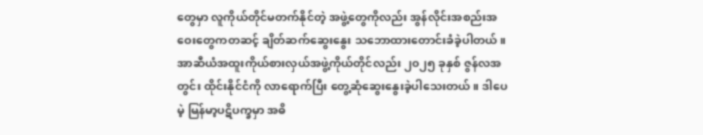တွေမှာ လူကိုယ်တိုင်မတက်နိုင်တဲ့ အဖွဲ့တွေကိုလည်း အွန်လိုင်းအစည်းအဝေးတွေကတဆင့် ချိတ်ဆက်ဆွေးနွေး သဘောထားတောင်းခံခဲ့ပါတယ်။ အာဆီယံအထူးကိုယ်စားလှယ်အဖွဲ့ကိုယ်တိုင်လည်း ၂၀၂၅ ခုနှစ် ဇွန်လအတွင်း ထိုင်းနိုင်ငံကို လာရောက်ပြီး တွေ့ဆုံဆွေးနွေးခဲ့ပါသေးတယ်။ ဒါပေမဲ့ မြန်မာ့ပဋိပက္ခမှာ အဓိ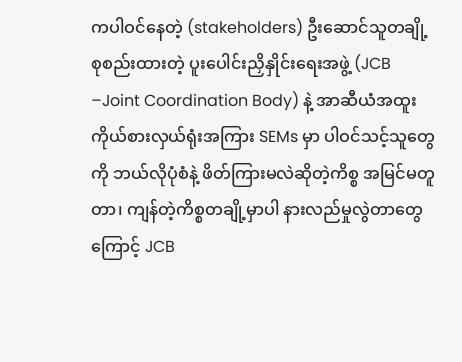ကပါဝင်နေတဲ့ (stakeholders) ဦးဆောင်သူတချို့ စုစည်းထားတဲ့ ပူးပေါင်းညှိနှိုင်းရေးအဖွဲ့ (JCB –Joint Coordination Body) နဲ့ အာဆီယံအထူးကိုယ်စားလှယ်ရုံးအကြား SEMs မှာ ပါဝင်သင့်သူတွေကို ဘယ်လိုပုံစံနဲ့ ဖိတ်ကြားမလဲဆိုတဲ့ကိစ္စ အမြင်မတူတာ၊ ကျန်တဲ့ကိစ္စတချို့မှာပါ နားလည်မှုလွဲတာတွေကြောင့် JCB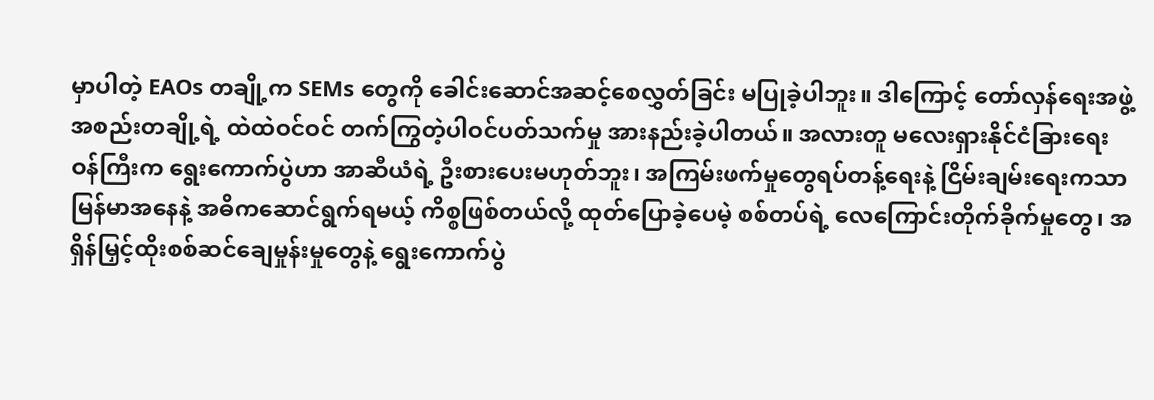မှာပါတဲ့ EAOs တချို့က SEMs တွေကို ခေါင်းဆောင်အဆင့်စေလွှတ်ခြင်း မပြုခဲ့ပါဘူး။ ဒါကြောင့် တော်လှန်ရေးအဖွဲ့အစည်းတချို့ရဲ့ ထဲထဲဝင်ဝင် တက်ကြွတဲ့ပါဝင်ပတ်သက်မှု အားနည်းခဲ့ပါတယ်။ အလားတူ မလေးရှားနိုင်ငံခြားရေးဝန်ကြီးက ရွေးကောက်ပွဲဟာ အာဆီယံရဲ့ ဦးစားပေးမဟုတ်ဘူး၊ အကြမ်းဖက်မှုတွေရပ်တန့်ရေးနဲ့ ငြိမ်းချမ်းရေးကသာ မြန်မာအနေနဲ့ အဓိကဆောင်ရွက်ရမယ့် ကိစ္စဖြစ်တယ်လို့ ထုတ်ပြောခဲ့ပေမဲ့ စစ်တပ်ရဲ့ လေကြောင်းတိုက်ခိုက်မှုတွေ၊ အရှိန်မြှင့်ထိုးစစ်ဆင်ချေမှုန်းမှုတွေနဲ့ ရွေးကောက်ပွဲ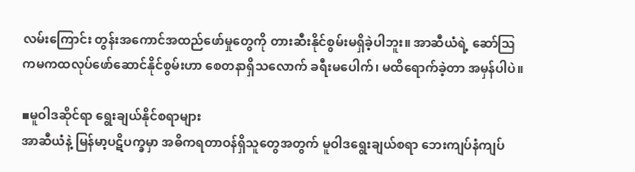လမ်းကြောင်း တွန်းအကောင်အထည်ဖော်မှုတွေကို တားဆီးနိုင်စွမ်းမရှိခဲ့ပါဘူး။ အာဆီယံရဲ့ ဆော်ဩကမကထလုပ်ဖော်ဆောင်နိုင်စွမ်းဟာ စေတနာရှိသလောက် ခရီးမပေါက်၊ မထိရောက်ခဲ့တာ အမှန်ပါပဲ။

▪မူဝါဒဆိုင်ရာ ရွေးချယ်နိုင်စရာများ
အာဆီယံနဲ့ မြန်မာ့ပဋိပက္ခမှာ အဓိကရတာဝန်ရှိသူတွေအတွက် မူဝါဒရွေးချယ်စရာ ဘေးကျပ်နံကျပ်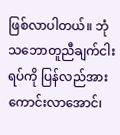ဖြစ်လာပါတယ်။ ဘုံသဘောတူညီချက်ငါးရပ်ကို ပြန်လည်အားကောင်းလာအောင်၊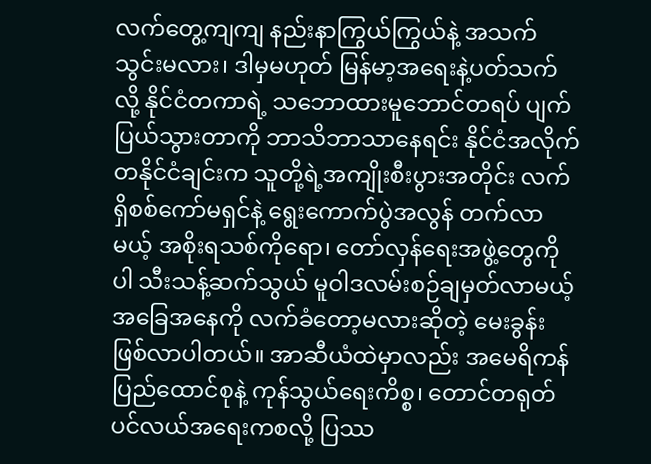လက်တွေ့ကျကျ နည်းနာကြွယ်ကြွယ်နဲ့ အသက်သွင်းမလား၊ ဒါမှမဟုတ် မြန်မာ့အရေးနဲ့ပတ်သက်လို့ နိုင်ငံတကာရဲ့ သဘောထားမူဘောင်တရပ် ပျက်ပြယ်သွားတာကို ဘာသိဘာသာနေရင်း နိုင်ငံအလိုက် တနိုင်ငံချင်းက သူတို့ရဲ့အကျိုးစီးပွားအတိုင်း လက်ရှိစစ်ကော်မရှင်နဲ့ ရွေးကောက်ပွဲအလွန် တက်လာမယ့် အစိုးရသစ်ကိုရော၊ တော်လှန်ရေးအဖွဲ့တွေကိုပါ သီးသန့်ဆက်သွယ် မူဝါဒလမ်းစဉ်ချမှတ်လာမယ့် အခြေအနေကို လက်ခံတော့မလားဆိုတဲ့ မေးခွန်းဖြစ်လာပါတယ်။ အာဆီယံထဲမှာလည်း အမေရိကန်ပြည်ထောင်စုနဲ့ ကုန်သွယ်ရေးကိစ္စ၊ တောင်တရုတ်ပင်လယ်အရေးကစလို့ ပြဿ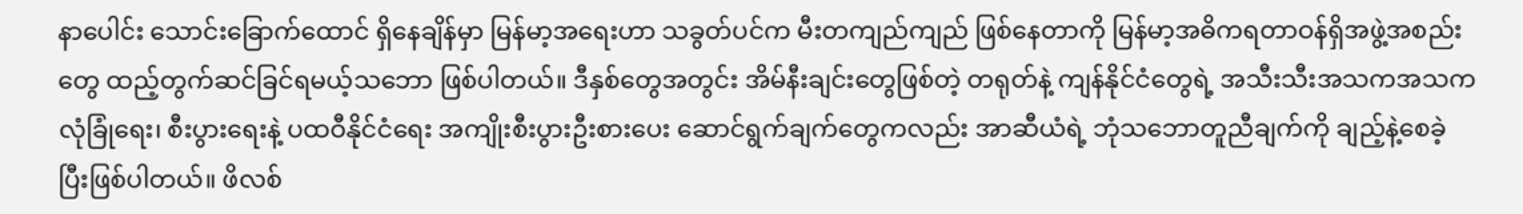နာပေါင်း သောင်းခြောက်ထောင် ရှိနေချိန်မှာ မြန်မာ့အရေးဟာ သခွတ်ပင်က မီးတကျည်ကျည် ဖြစ်နေတာကို မြန်မာ့အဓိကရတာဝန်ရှိအဖွဲ့အစည်းတွေ ထည့်တွက်ဆင်ခြင်ရမယ့်သဘော ဖြစ်ပါတယ်။ ဒီနှစ်တွေအတွင်း အိမ်နီးချင်းတွေဖြစ်တဲ့ တရုတ်နဲ့ ကျန်နိုင်ငံတွေရဲ့ အသီးသီးအသကအသက လုံခြုံရေး၊ စီးပွားရေးနဲ့ ပထဝီနိုင်ငံရေး အကျိုးစီးပွားဦးစားပေး ဆောင်ရွက်ချက်တွေကလည်း အာဆီယံရဲ့ ဘုံသဘောတူညီချက်ကို ချည့်နဲ့စေခဲ့ပြီးဖြစ်ပါတယ်။ ဖိလစ်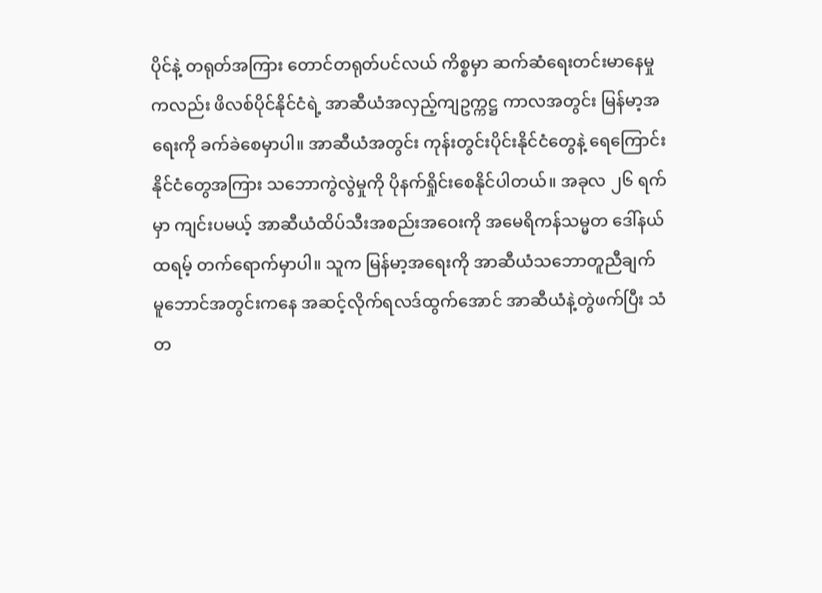ပိုင်နဲ့ တရုတ်အကြား တောင်တရုတ်ပင်လယ် ကိစ္စမှာ ဆက်ဆံရေးတင်းမာနေမှုကလည်း ဖိလစ်ပိုင်နိုင်ငံရဲ့ အာဆီယံအလှည့်ကျဥက္ကဋ္ဌ ကာလအတွင်း မြန်မာ့အရေးကို ခက်ခဲစေမှာပါ။ အာဆီယံအတွင်း ကုန်းတွင်းပိုင်းနိုင်ငံတွေနဲ့ ရေကြောင်းနိုင်ငံတွေအကြား သဘောကွဲလွဲမှုကို ပိုနက်ရှိုင်းစေနိုင်ပါတယ်။ အခုလ ၂၆ ရက်မှာ ကျင်းပမယ့် အာဆီယံထိပ်သီးအစည်းအဝေးကို အမေရိကန်သမ္မတ ဒေါ်နယ်ထရမ့် တက်ရောက်မှာပါ။ သူက မြန်မာ့အရေးကို အာဆီယံသဘောတူညီချက် မူဘောင်အတွင်းကနေ အဆင့်လိုက်ရလဒ်ထွက်အောင် အာဆီယံနဲ့တွဲဖက်ပြီး သံတ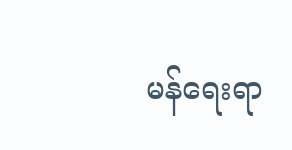မန်ရေးရာ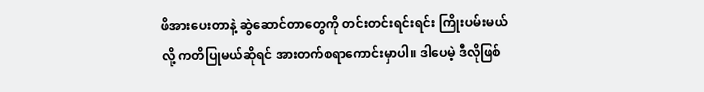ဖိအားပေးတာနဲ့ ဆွဲဆောင်တာတွေကို တင်းတင်းရင်းရင်း ကြိုးပမ်းမယ်လို့ ကတိပြုမယ်ဆိုရင် အားတက်စရာကောင်းမှာပါ။ ဒါပေမဲ့ ဒီလိုဖြစ်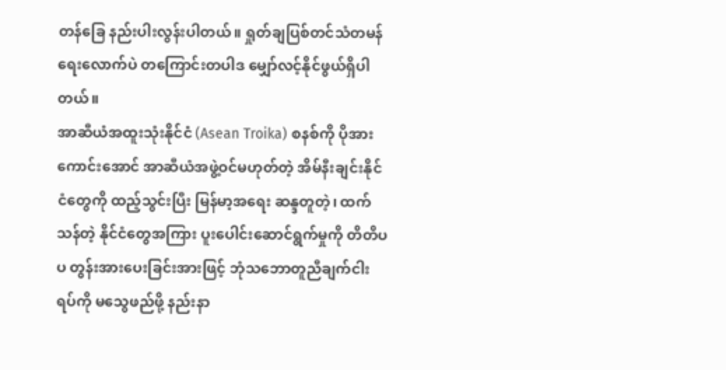တန်ခြေ နည်းပါးလွန်းပါတယ်။ ရှုတ်ချပြစ်တင်သံတမန်ရေးလောက်ပဲ တကြောင်းတပါဒ မျှော်လင့်နိုင်ဖွယ်ရှိပါတယ်။
အာဆီယံအထူးသုံးနိုင်ငံ (Asean Troika) စနစ်ကို ပိုအားကောင်းအောင် အာဆီယံအဖွဲ့ဝင်မဟုတ်တဲ့ အိမ်နီးချင်းနိုင်ငံတွေကို ထည့်သွင်းပြီး မြန်မာ့အရေး ဆန္ဒတူတဲ့၊ ထက်သန်တဲ့ နိုင်ငံတွေအကြား ပူးပေါင်းဆောင်ရွက်မှုကို တိတိပပ တွန်းအားပေးခြင်းအားဖြင့် ဘုံသဘောတူညီချက်ငါးရပ်ကို မသွေဖည်ဖို့ နည်းနာ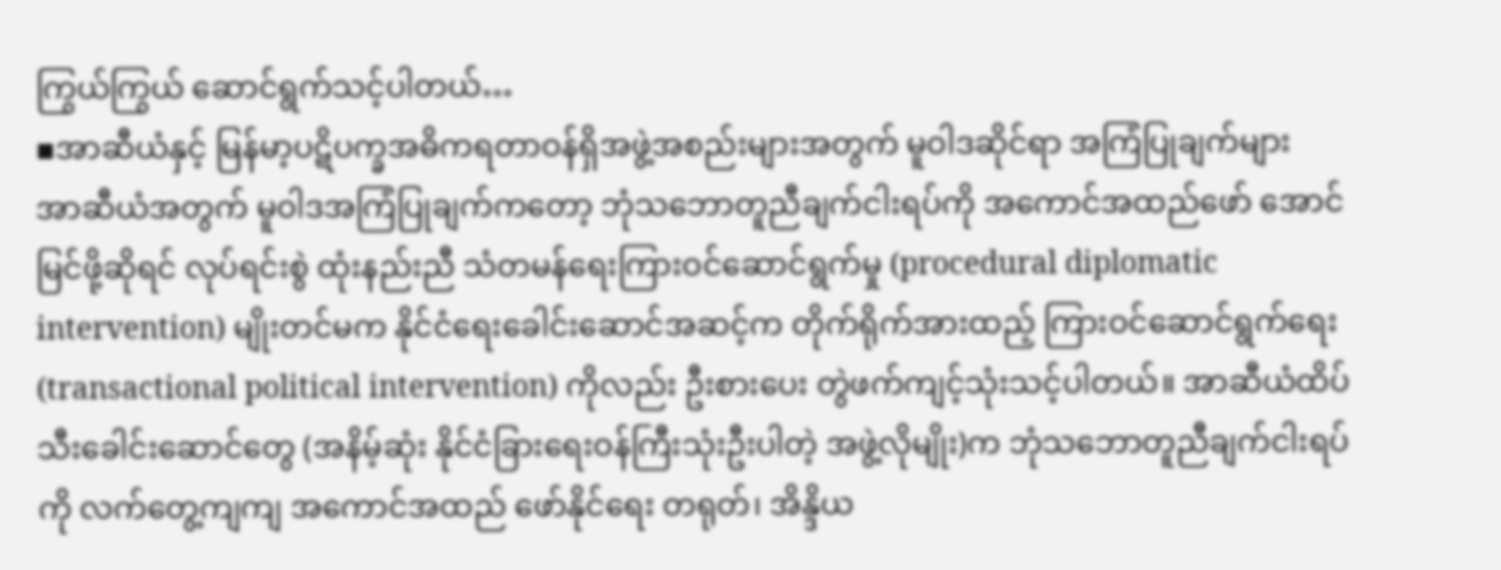ကြွယ်ကြွယ် ဆောင်ရွက်သင့်ပါတယ်…
▪အာဆီယံနှင့် မြန်မာ့ပဋိပက္ခအဓိကရတာဝန်ရှိအဖွဲ့အစည်းများအတွက် မူဝါဒဆိုင်ရာ အကြံပြုချက်များ
အာဆီယံအတွက် မူဝါဒအကြံပြုချက်ကတော့ ဘုံသဘောတူညီချက်ငါးရပ်ကို အကောင်အထည်ဖော် အောင်မြင်ဖို့ဆိုရင် လုပ်ရင်းစွဲ ထုံးနည်းညီ သံတမန်ရေးကြားဝင်ဆောင်ရွက်မှု (procedural diplomatic intervention) မျိုးတင်မက နိုင်ငံရေးခေါင်းဆောင်အဆင့်က တိုက်ရိုက်အားထည့် ကြားဝင်ဆောင်ရွက်ရေး (transactional political intervention) ကိုလည်း ဦးစားပေး တွဲဖက်ကျင့်သုံးသင့်ပါတယ်။ အာဆီယံထိပ်သီးခေါင်းဆောင်တွေ (အနိမ့်ဆုံး နိုင်ငံခြားရေးဝန်ကြီးသုံးဦးပါတဲ့ အဖွဲ့လိုမျိုး)က ဘုံသဘောတူညီချက်ငါးရပ်ကို လက်တွေ့ကျကျ အကောင်အထည် ဖော်နိုင်ရေး တရုတ်၊ အိန္ဒိယ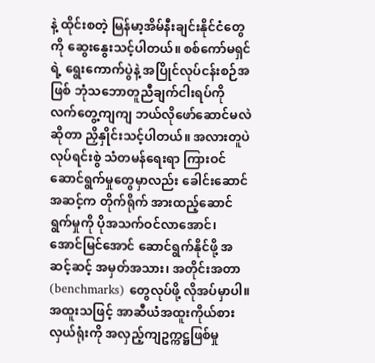နဲ့ ထိုင်းစတဲ့ မြန်မာ့အိမ်နီးချင်းနိုင်ငံတွေကို ဆွေးနွေးသင့်ပါတယ်။ စစ်ကော်မရှင်ရဲ့ ရွေးကောက်ပွဲနဲ့ အပြိုင်လုပ်ငန်းစဉ်အဖြစ် ဘုံသဘောတူညီချက်ငါးရပ်ကို လက်တွေ့ကျကျ ဘယ်လိုဖော်ဆောင်မလဲ ဆိုတာ ညှိနှိုင်းသင့်ပါတယ်။ အလားတူပဲ လုပ်ရင်းစွဲ သံတမန်ရေးရာ ကြားဝင်ဆောင်ရွက်မှုတွေမှာလည်း ခေါင်းဆောင်အဆင့်က တိုက်ရိုက် အားထည့်ဆောင်ရွက်မှုကို ပိုအသက်ဝင်လာအောင်၊ အောင်မြင်အောင် ဆောင်ရွက်နိုင်ဖို့ အဆင့်ဆင့် အမှတ်အသား၊ အတိုင်းအတာ (benchmarks) တွေလုပ်ဖို့ လိုအပ်မှာပါ။ အထူးသဖြင့် အာဆီယံအထူးကိုယ်စားလှယ်ရုံးကို အလှည့်ကျဥက္ကဋ္ဌဖြစ်မှု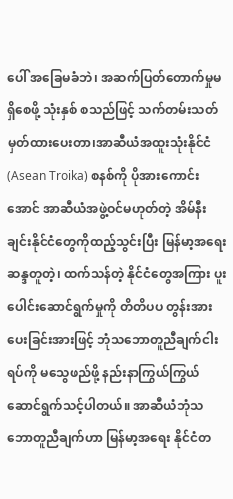ပေါ် အခြေမခံဘဲ၊ အဆက်ပြတ်တောက်မှုမရှိစေဖို့ သုံးနှစ် စသည်ဖြင့် သက်တမ်းသတ်မှတ်ထားပေးတာ၊အာဆီယံအထူးသုံးနိုင်ငံ (Asean Troika) စနစ်ကို ပိုအားကောင်းအောင် အာဆီယံအဖွဲ့ဝင်မဟုတ်တဲ့ အိမ်နီးချင်းနိုင်ငံတွေကိုထည့်သွင်းပြီး မြန်မာ့အရေး ဆန္ဒတူတဲ့၊ ထက်သန်တဲ့ နိုင်ငံတွေအကြား ပူးပေါင်းဆောင်ရွက်မှုကို တိတိပပ တွန်းအားပေးခြင်းအားဖြင့် ဘုံသဘောတူညီချက်ငါးရပ်ကို မသွေဖည်ဖို့ နည်းနာကြွယ်ကြွယ် ဆောင်ရွက်သင့်ပါတယ်။ အာဆီယံဘုံသဘောတူညီချက်ဟာ မြန်မာ့အရေး နိုင်ငံတ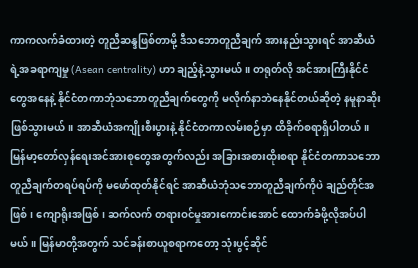ကာကလက်ခံထားတဲ့ တူညီဆန္ဒဖြစ်တာမို့ ဒီသဘောတူညီချက် အားနည်းသွားရင် အာဆီယံရဲ့အခရာကျမှု (Asean centrality) ဟာ ချည့်နဲ့သွားမယ်။ တရုတ်လို အင်အားကြီးနိုင်ငံတွေအနေနဲ့ နိုင်ငံတကာဘုံသဘောတူညီချက်တွေကို မလိုက်နာဘဲနေနိုင်တယ်ဆိုတဲ့ နမူနာဆိုးဖြစ်သွားမယ်။ အာဆီယံအကျိုးစီးပွားနဲ့ နိုင်ငံတကာလမ်းစဉ်မှာ ထိခိုက်စရာရှိပါတယ်။
မြန်မာ့တော်လှန်ရေးအင်အားစုတွေအတွက်လည်း အခြားအစားထိုးစရာ နိုင်ငံတကာသဘောတူညီချက်တရပ်ရပ်ကို မဖော်ထုတ်နိုင်ရင် အာဆီယံဘုံသဘောတူညီချက်ကိုပဲ ချည်တိုင်အဖြစ်၊ ကျောရိုးအဖြစ်၊ ဆက်လက် တရားဝင်မှုအားကောင်းအောင် ထောက်ခံဖို့လိုအပ်ပါမယ်။ မြန်မာတို့အတွက် သင်ခန်းစာယူစရာကတော့ သုံးပွင့်ဆိုင်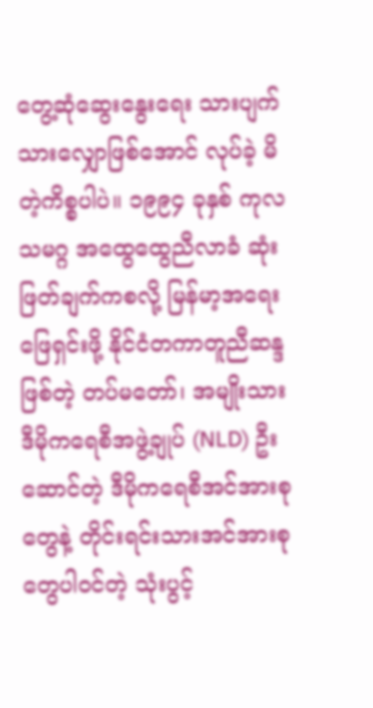တွေ့ဆုံဆွေးနွေးရေး သားပျက်သားလျှောဖြစ်အောင် လုပ်ခဲ့ မိတဲ့ကိစ္စပါပဲ။ ၁၉၉၄ ခုနှစ် ကုလသမဂ္ဂ အထွေထွေညီလာခံ ဆုံးဖြတ်ချက်ကစလို့ မြန်မာ့အရေးဖြေရှင်းဖို့ နိုင်ငံတကာတူညီဆန္ဒဖြစ်တဲ့ တပ်မတော်၊ အမျိုးသားဒီမိုကရေစီအဖွဲ့ချုပ် (NLD) ဦးဆောင်တဲ့ ဒီမိုကရေစီအင်အားစုတွေနဲ့ တိုင်းရင်းသားအင်အားစုတွေပါဝင်တဲ့ သုံးပွင့်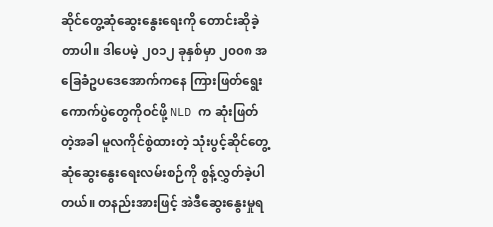ဆိုင်တွေ့ဆုံဆွေးနွေးရေးကို တောင်းဆိုခဲ့တာပါ။ ဒါပေမဲ့ ၂၀၁၂ ခုနှစ်မှာ ၂၀၀၈ အခြေခံဥပဒေအောက်ကနေ ကြားဖြတ်ရွေး ကောက်ပွဲတွေကိုဝင်ဖို့ NLD က ဆုံးဖြတ်တဲ့အခါ မူလကိုင်စွဲထားတဲ့ သုံးပွင့်ဆိုင်တွေ့ဆုံဆွေးနွေးရေးလမ်းစဉ်ကို စွန့်လွှတ်ခဲ့ပါတယ်။ တနည်းအားဖြင့် အဲဒီဆွေးနွေးမှုရ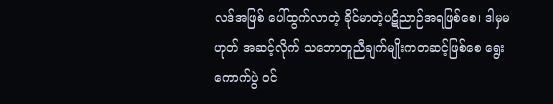လဒ်အဖြစ် ပေါ်ထွက်လာတဲ့ ခိုင်မာတဲ့ပဋိညာဉ်အရဖြစ်စေ၊ ဒါမှမဟုတ် အဆင့်လိုက် သဘောတူညီချက်မျိုးကတဆင့်ဖြစ်စေ ရွေးကောက်ပွဲ ဝင်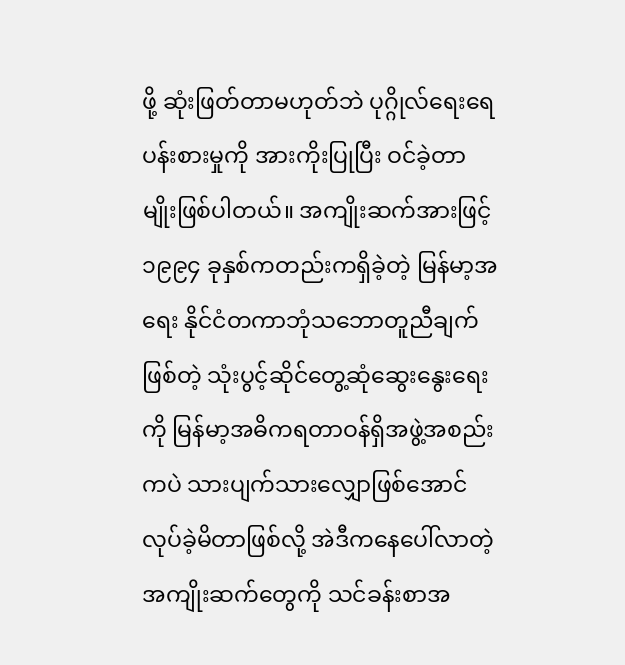ဖို့ ဆုံးဖြတ်တာမဟုတ်ဘဲ ပုဂ္ဂိုလ်ရေးရေပန်းစားမှုကို အားကိုးပြုပြီး ဝင်ခဲ့တာမျိုးဖြစ်ပါတယ်။ အကျိုးဆက်အားဖြင့် ၁၉၉၄ ခုနှစ်ကတည်းကရှိခဲ့တဲ့ မြန်မာ့အရေး နိုင်ငံတကာဘုံသဘောတူညီချက်ဖြစ်တဲ့ သုံးပွင့်ဆိုင်တွေ့ဆုံဆွေးနွေးရေးကို မြန်မာ့အဓိကရတာဝန်ရှိအဖွဲ့အစည်းကပဲ သားပျက်သားလျှောဖြစ်အောင် လုပ်ခဲ့မိတာဖြစ်လို့ အဲဒီကနေပေါ်လာတဲ့ အကျိုးဆက်တွေကို သင်ခန်းစာအ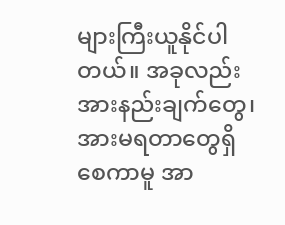များကြီးယူနိုင်ပါတယ်။ အခုလည်း အားနည်းချက်တွေ၊ အားမရတာတွေရှိစေကာမူ အာ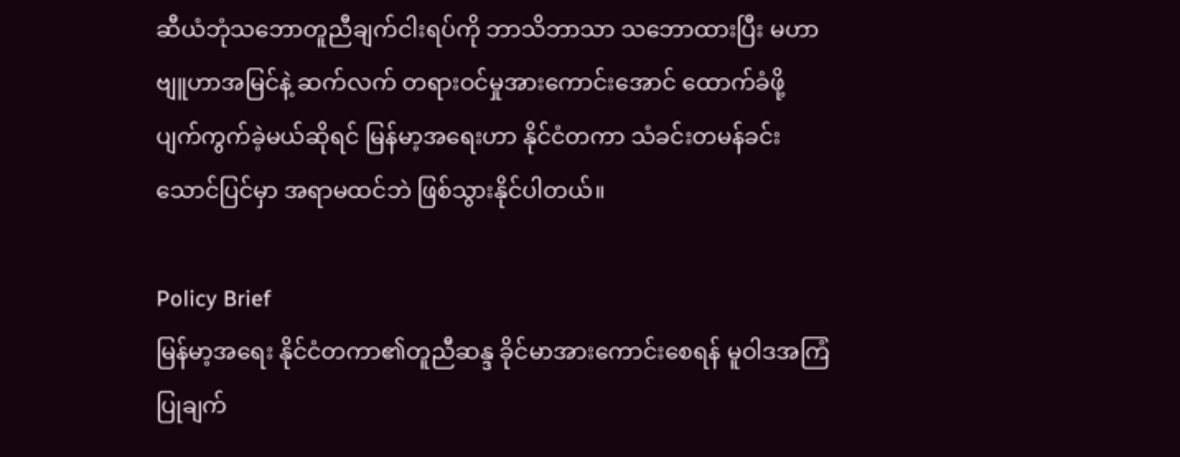ဆီယံဘုံသဘောတူညီချက်ငါးရပ်ကို ဘာသိဘာသာ သဘောထားပြီး မဟာဗျူဟာအမြင်နဲ့ ဆက်လက် တရားဝင်မှုအားကောင်းအောင် ထောက်ခံဖို့ ပျက်ကွက်ခဲ့မယ်ဆိုရင် မြန်မာ့အရေးဟာ နိုင်ငံတကာ သံခင်းတမန်ခင်းသောင်ပြင်မှာ အရာမထင်ဘဲ ဖြစ်သွားနိုင်ပါတယ်။

Policy Brief
မြန်မာ့အရေး နိုင်ငံတကာ၏တူညီဆန္ဒ ခိုင်မာအားကောင်းစေရန် မူဝါဒအကြံပြုချက်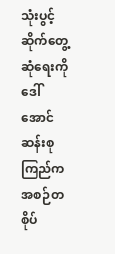သုံးပွင့်ဆိုက်တွေ့ဆုံရေးကို ဒေါ်အောင်ဆန်းစုကြည်ကအစဉ်တစိုပ်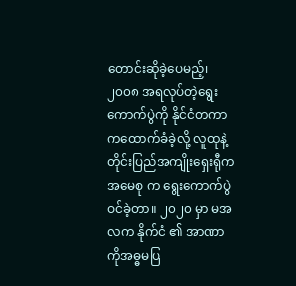တောင်းဆိုခဲ့ပေမည့်၊ ၂၀၀၈ အရလုပ်တဲ့ရွေးကောက်ပွဲကို နိုင်ငံတကာကထောက်ခံခဲ့လို့ လူထုနဲ့ တိုင်းပြည်အကျိုးရှေးရီုက အမေစု က ရွေးကောက်ပွဲဝင်ခဲ့တာ။ ၂၀၂၀ မှာ မအလက နိုက်ငံ ၏ အာဏာ ကိုအဓ္ဓမပြ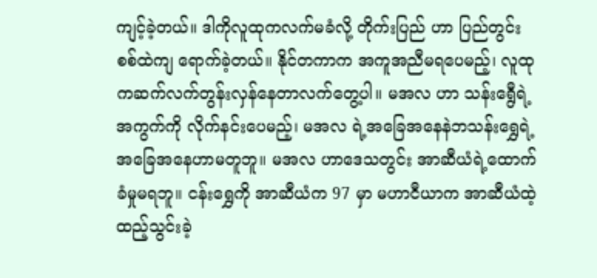ကျင့်ခဲ့တယ်။ ဒါကိုလူထုကလက်မခံလို့ တိုက်းပြည် ဟာ ပြည်တွင်းစစ်ထဲကျ ရောက်ခဲ့တယ်။ နိုင်တကာက အကူအညီမရပေမည့်၊ လူထုကဆက်လက်တွန်းလှန်နေတာလက်တွေ့ပါ။ မအလ ဟာ သန်းရွေီရဲ့အကွက်ကို လိုက်နင်းပေမည့်၊ မအလ ရဲ့အခြေအနေနဲဘသန်းရွှေရဲ့အခြေအနေဟာမတူဘူ။ မအလ ဟာဒေသတွင်း အာဆီယံရဲ့ထောက်ခံမှုမရဘူ။ ငန်းရွှေကို အာဆီယံက 97 မှာ မဟာငီယာက အာဆီယံထဲ့ထည့်သွင်းခဲ့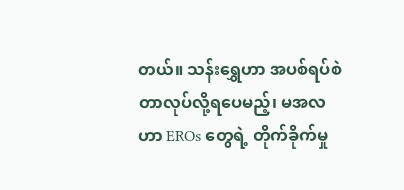တယ်။ သန်းရွှေဟာ အပစ်ရပ်စဲတာလုပ်လို့ရပေမည့်၊ မအလဟာ EROs တွေရဲ့ တိုက်ခိုက်မှု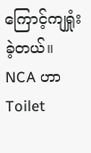ကြောင့်ကျရှုံးခဲ့တယ်။ NCA ဟာ Toilet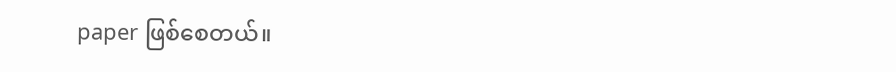paper ဖြစ်စေတယ်။